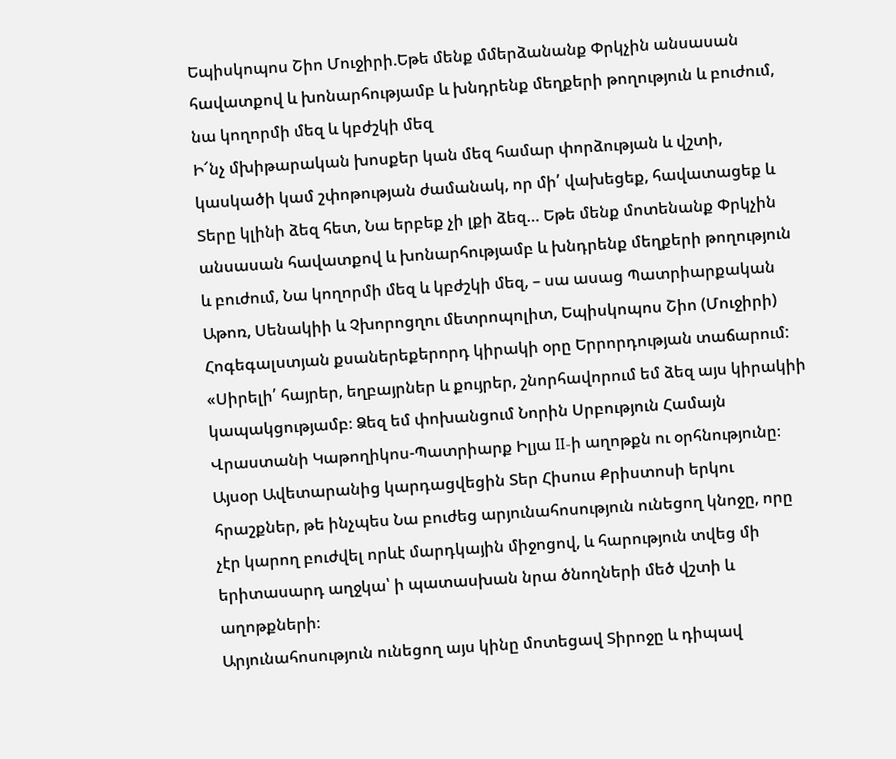Եպիսկոպոս Շիո Մուջիրի.Եթե մենք մմերձանանք Փրկչին անսասան հավատքով և խոնարհությամբ և խնդրենք մեղքերի թողություն և բուժում, նա կողորմի մեզ և կբժշկի մեզ
Ի՜նչ մխիթարական խոսքեր կան մեզ համար փորձության և վշտի, կասկածի կամ շփոթության ժամանակ, որ մի՛ վախեցեք, հավատացեք և Տերը կլինի ձեզ հետ, Նա երբեք չի լքի ձեզ… Եթե մենք մոտենանք Փրկչին անսասան հավատքով և խոնարհությամբ և խնդրենք մեղքերի թողություն և բուժում, Նա կողորմի մեզ և կբժշկի մեզ, – սա ասաց Պատրիարքական Աթոռ, Սենակիի և Չխորոցղու մետրոպոլիտ, Եպիսկոպոս Շիո (Մուջիրի) Հոգեգալստյան քսաներեքերորդ կիրակի օրը Երրորդության տաճարում:
«Սիրելի՛ հայրեր, եղբայրներ և քույրեր, շնորհավորում եմ ձեզ այս կիրակիի կապակցությամբ։ Ձեզ եմ փոխանցում Նորին Սրբություն Համայն Վրաստանի Կաթողիկոս-Պատրիարք Իլյա II-ի աղոթքն ու օրհնությունը։
Այսօր Ավետարանից կարդացվեցին Տեր Հիսուս Քրիստոսի երկու հրաշքներ, թե ինչպես Նա բուժեց արյունահոսություն ունեցող կնոջը, որը չէր կարող բուժվել որևէ մարդկային միջոցով, և հարություն տվեց մի երիտասարդ աղջկա՝ ի պատասխան նրա ծնողների մեծ վշտի և աղոթքների։
Արյունահոսություն ունեցող այս կինը մոտեցավ Տիրոջը և դիպավ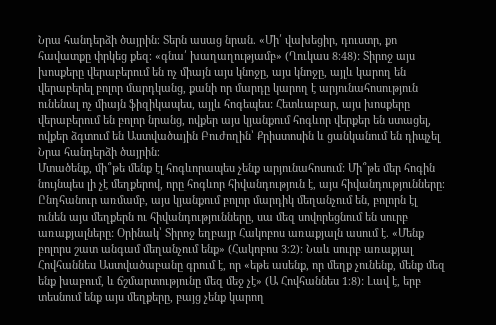Նրա հանդերձի ծայրին։ Տերն ասաց նրան. «Մի՛ վախեցիր, դուստր, քո հավատքը փրկեց քեզ։ «գնա՛ խաղաղությամբ» (Ղուկաս 8։48): Տիրոջ այս խոսքերը վերաբերում են ոչ միայն այս կնոջը, այս կնոջը, այլև կարող են վերաբերել բոլոր մարդկանց, քանի որ մարդը կարող է արյունահոսություն ունենալ ոչ միայն ֆիզիկապես, այլև հոգեպես: Հետևաբար, այս խոսքերը վերաբերում են բոլոր նրանց, ովքեր այս կյանքում հոգևոր վերքեր են ստացել, ովքեր ձգտում են Աստվածային Բուժողին՝ Քրիստոսին և ցանկանում են դիպչել Նրա հանդերձի ծայրին։
Մտածենք, մի՞թե մենք էլ հոգևորապես չենք արյունահոսում: Մի՞թե մեր հոգին նույնպես լի չէ մեղքերով, որը հոգևոր հիվանդություն է, այս հիվանդությունները։
Ընդհանուր առմամբ, այս կյանքում բոլոր մարդիկ մեղանչում են, բոլորն էլ ունեն այս մեղքերն ու հիվանդությունները, սա մեզ սովորեցնում են սուրբ առաքյալները: Օրինակ՝ Տիրոջ եղբայր Հակոբոս առաքյալն ասում է. «Մենք բոլորս շատ անգամ մեղանչում ենք» (Հակոբոս 3։2): Նաև սուրբ առաքյալ Հովհաննես Աստվածաբանը գրում է, որ «եթե ասենք, որ մեղք չունենք, մենք մեզ ենք խաբում, և ճշմարտությունը մեզ մեջ չէ» (Ա Հովհաննես 1։8): Լավ է, երբ տեսնում ենք այս մեղքերը, բայց չենք կարող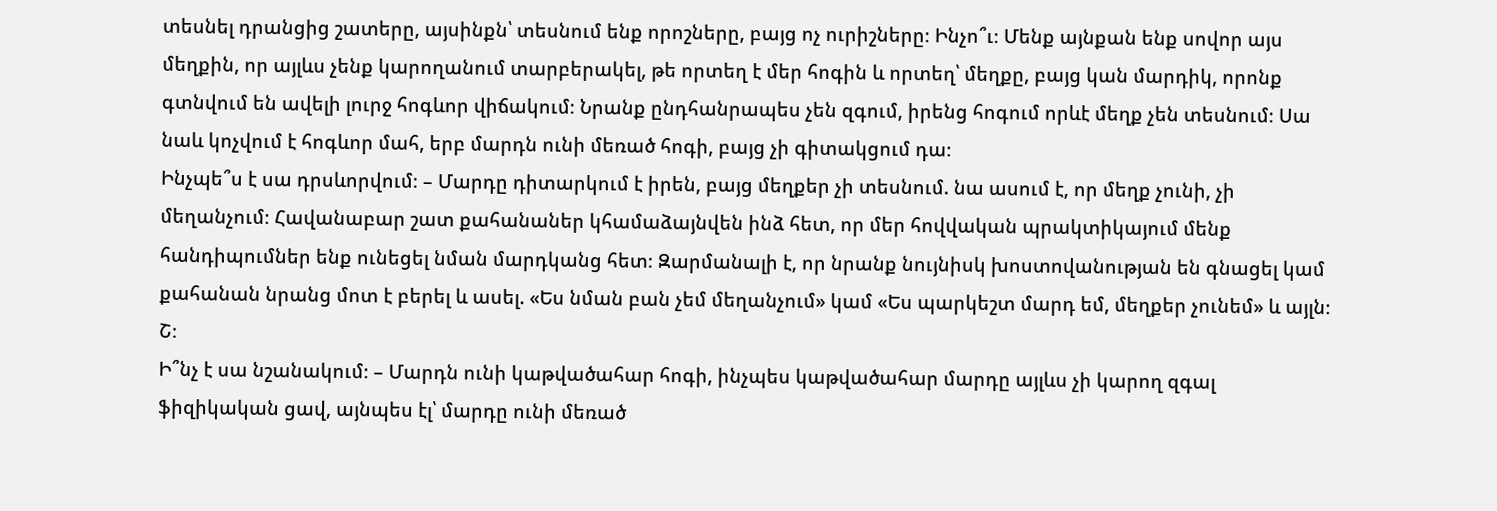տեսնել դրանցից շատերը, այսինքն՝ տեսնում ենք որոշները, բայց ոչ ուրիշները։ Ինչո՞ւ։ Մենք այնքան ենք սովոր այս մեղքին, որ այլևս չենք կարողանում տարբերակել, թե որտեղ է մեր հոգին և որտեղ՝ մեղքը, բայց կան մարդիկ, որոնք գտնվում են ավելի լուրջ հոգևոր վիճակում։ Նրանք ընդհանրապես չեն զգում, իրենց հոգում որևէ մեղք չեն տեսնում։ Սա նաև կոչվում է հոգևոր մահ, երբ մարդն ունի մեռած հոգի, բայց չի գիտակցում դա։
Ինչպե՞ս է սա դրսևորվում։ – Մարդը դիտարկում է իրեն, բայց մեղքեր չի տեսնում. նա ասում է, որ մեղք չունի, չի մեղանչում։ Հավանաբար շատ քահանաներ կհամաձայնվեն ինձ հետ, որ մեր հովվական պրակտիկայում մենք հանդիպումներ ենք ունեցել նման մարդկանց հետ։ Զարմանալի է, որ նրանք նույնիսկ խոստովանության են գնացել կամ քահանան նրանց մոտ է բերել և ասել. «Ես նման բան չեմ մեղանչում» կամ «Ես պարկեշտ մարդ եմ, մեղքեր չունեմ» և այլն։ Շ։
Ի՞նչ է սա նշանակում։ – Մարդն ունի կաթվածահար հոգի, ինչպես կաթվածահար մարդը այլևս չի կարող զգալ ֆիզիկական ցավ, այնպես էլ՝ մարդը ունի մեռած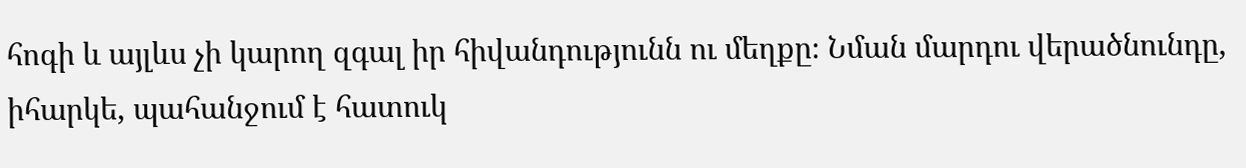հոգի և այլևս չի կարող զգալ իր հիվանդությունն ու մեղքը։ Նման մարդու վերածնունդը, իհարկե, պահանջում է հատուկ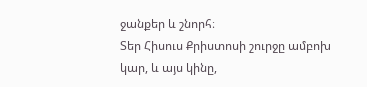ջանքեր և շնորհ։
Տեր Հիսուս Քրիստոսի շուրջը ամբոխ կար, և այս կինը,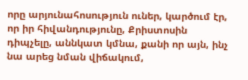որը արյունահոսություն ուներ, կարծում էր, որ իր հիվանդությունը, Քրիստոսին դիպչելը, աննկատ կմնա, քանի որ այն, ինչ նա արեց նման վիճակում,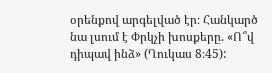օրենքով արգելված էր։ Հանկարծ նա լսում է Փրկչի խոսքերը. «Ո՞վ դիպավ ինձ» (Ղուկաս 8։45):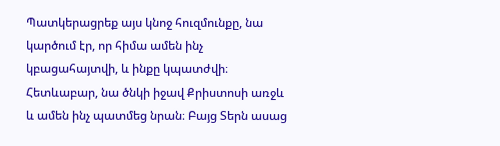Պատկերացրեք այս կնոջ հուզմունքը, նա կարծում էր, որ հիմա ամեն ինչ կբացահայտվի, և ինքը կպատժվի։ Հետևաբար, նա ծնկի իջավ Քրիստոսի առջև և ամեն ինչ պատմեց նրան։ Բայց Տերն ասաց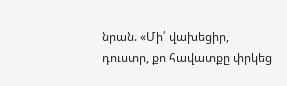նրան. «Մի՛ վախեցիր, դուստր, քո հավատքը փրկեց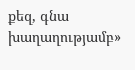քեզ, գնա խաղաղությամբ»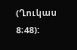(Ղուկաս 8։48):